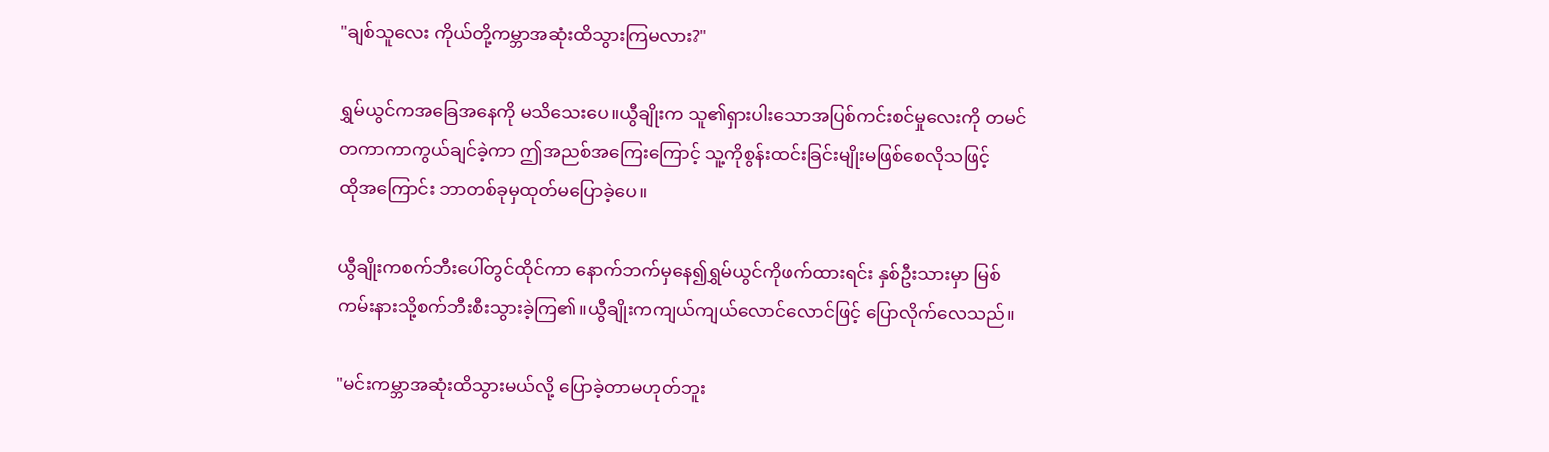"ချစ်သူလေး ကိုယ်တို့ကမ္ဘာအဆုံးထိသွားကြမလား?"

ရွှမ်ယွင်ကအခြေအနေကို မသိသေးပေ။ယွီချိုးက သူ၏ရှားပါးသောအပြစ်ကင်းစင်မှုလေးကို တမင်တကာကာကွယ်ချင်ခဲ့ကာ ဤအညစ်အကြေးကြောင့် သူ့ကိုစွန်းထင်းခြင်းမျိုးမဖြစ်စေလိုသဖြင့်
ထိုအကြောင်း ဘာတစ်ခုမှထုတ်မပြောခဲ့ပေ။

ယွီချိုးကစက်ဘီးပေါ်တွင်ထိုင်ကာ နောက်ဘက်မှနေ၍ရွှမ်ယွင်ကိုဖက်ထားရင်း နှစ်ဦးသားမှာ မြစ်ကမ်းနားသို့စက်ဘီးစီးသွားခဲ့ကြ၏။ယွီချိုးကကျယ်ကျယ်လောင်လောင်ဖြင့် ပြောလိုက်လေသည်။

"မင်းကမ္ဘာအဆုံးထိသွားမယ်လို့ ပြောခဲ့တာမဟုတ်ဘူး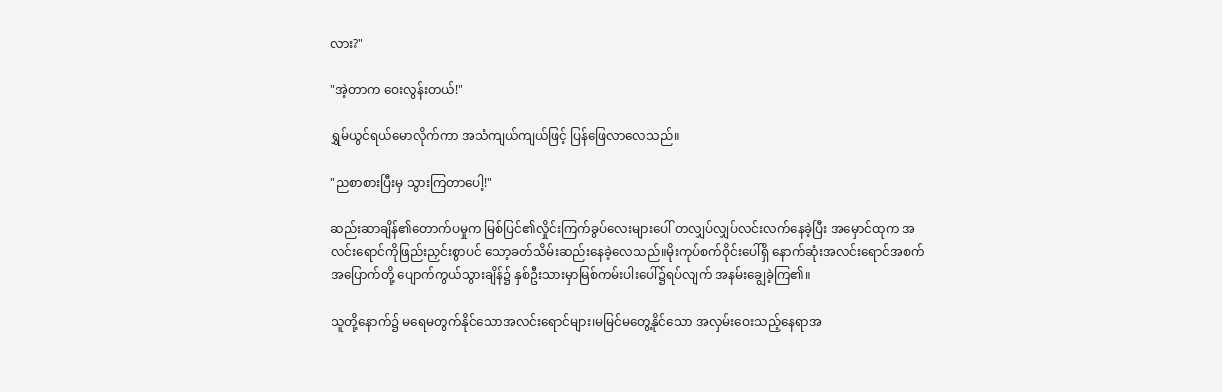လား?"

"အဲ့တာက ဝေးလွန်းတယ်!"

ရွှမ်ယွင်ရယ်မောလိုက်ကာ အသံကျယ်ကျယ်ဖြင့် ပြန်ဖြေလာလေသည်။

"ညစာစားပြီးမှ သွားကြတာပေါ့!"

ဆည်းဆာချိန်၏တောက်ပမှုက မြစ်ပြင်၏လှိုင်းကြက်ခွပ်လေးများပေါ် တလျှပ်လျှပ်လင်းလက်နေခဲ့ပြီး အမှောင်ထုက အလင်းရောင်ကိုဖြည်းညှင်းစွာပင် သော့ခတ်သိမ်းဆည်းနေခဲ့လေသည်။မိုးကုပ်စက်ဝိုင်းပေါ်ရှိ နောက်ဆုံးအလင်းရောင်အစက်အပြောက်တို့ ပျောက်ကွယ်သွားချိန်၌ နှစ်ဦးသားမှာမြစ်ကမ်းပါးပေါ်၌ရပ်လျက် အနမ်းချွေခဲ့ကြ၏။

သူတို့နောက်၌ မရေမတွက်နိုင်သောအလင်းရောင်များ၊မမြင်မတွေ့နိုင်သော အလှမ်းဝေးသည့်နေရာအ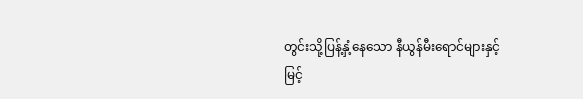တွင်းသို့ပြန့်နှံ့နေသော နီယွန်မီးရောင်များနှင့်
မြင့်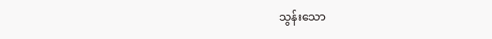သွန်းသော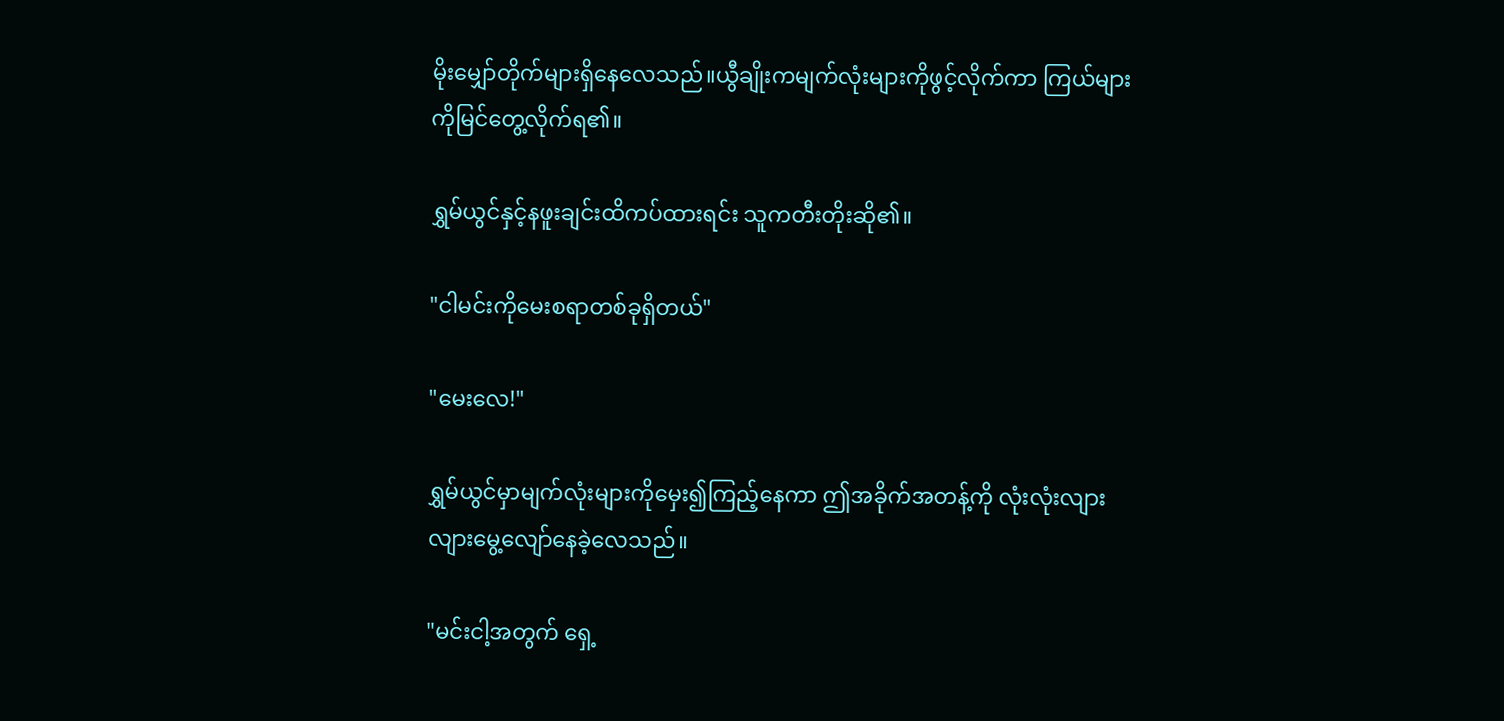မိုးမျှော်တိုက်များရှိနေလေသည်။ယွီချိုးကမျက်လုံးများကိုဖွင့်လိုက်ကာ ကြယ်များကိုမြင်တွေ့လိုက်ရ၏။

ရွှမ်ယွင်နှင့်နဖူးချင်းထိကပ်ထားရင်း သူကတီးတိုးဆို၏။

"ငါမင်းကိုမေးစရာတစ်ခုရှိတယ်"

"မေးလေ!"

ရွှမ်ယွင်မှာမျက်လုံးများကိုမှေး၍ကြည့်နေကာ ဤအခိုက်အတန့်ကို လုံးလုံးလျားလျားမွေ့လျော်နေခဲ့လေသည်။

"မင်းငါ့အတွက် ရှေ့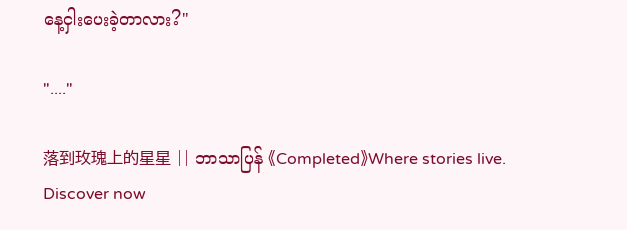နေ့ငှါးပေးခဲ့တာလား?"

"...."

落到玫瑰上的星星 || ဘာသာပြန် 《Completed》Where stories live. Discover now